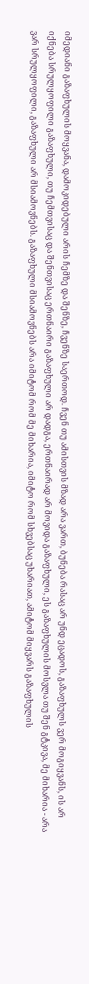იმედიანი გაზაფხულის მოყვანა, დამოკიდებული არის ჩემზე და შენზე, ჩვენზე საერთოდ. ჩვენ თუ ამისთვის მზად არა ვართ, ბუნება რასაც არ უნდ ეცადოს, გაზაფხულს ვერ მოგიყვანს, ის არ იქნება სრულყოფილი გაზაფხული, თუ ჩემთვისაც და შენთვისაც ერთნაირი გაზაფხული არ დადგა, ერთნაირად არ მოვიდა გაზაფხული, ეს გაზაფხულის მოსვლა თუ შენ გტკივა, მე მიხარია - არა ვარ სრულყოფილი, გაზაფხული არ მსიამოვნებს. გაზაფხული მსიამოვნებს არა იმიტომ რომ მე მიხარია, იმიტო რომ სხვებსაც უხარიათ, ამიტომ მიყვარს გაზაფხულის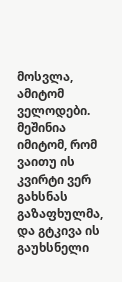მოსვლა, ამიტომ ველოდები. მეშინია იმიტომ, რომ ვაითუ ის კვირტი ვერ გახსნას გაზაფხულმა, და გტკივა ის გაუხსნელი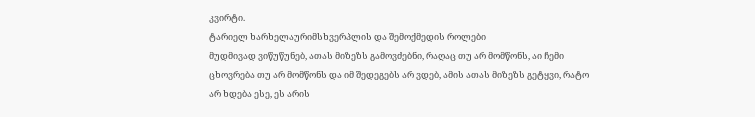კვირტი.
ტარიელ ხარხელაურიმსხვერპლის და შემოქმედის როლები
მუდმივად ვიწუწუნებ, ათას მიზეზს გამოვძებნი, რაღაც თუ არ მომწონს, აი ჩემი ცხოვრება თუ არ მომწონს და იმ შედეგებს არ ვდებ, ამის ათას მიზეზს გეტყვი, რატო არ ხდება ესე, ეს არის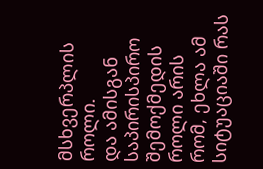მსხვერპლის როლი.
და ამისგან საპირისპირო შემოქმედის როლი არის რომ, ეხლა ამ სიტუაციაში რას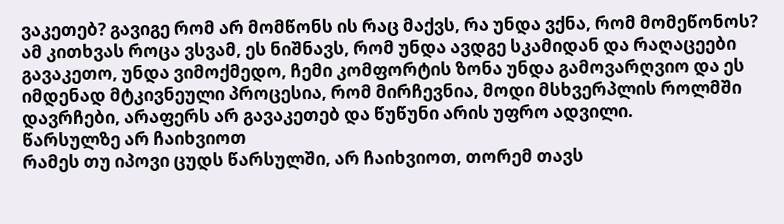ვაკეთებ? გავიგე რომ არ მომწონს ის რაც მაქვს, რა უნდა ვქნა, რომ მომეწონოს?
ამ კითხვას როცა ვსვამ, ეს ნიშნავს, რომ უნდა ავდგე სკამიდან და რაღაცეები გავაკეთო, უნდა ვიმოქმედო, ჩემი კომფორტის ზონა უნდა გამოვარღვიო და ეს იმდენად მტკივნეული პროცესია, რომ მირჩევნია, მოდი მსხვერპლის როლმში დავრჩები, არაფერს არ გავაკეთებ და წუწუნი არის უფრო ადვილი.
წარსულზე არ ჩაიხვიოთ
რამეს თუ იპოვი ცუდს წარსულში, არ ჩაიხვიოთ, თორემ თავს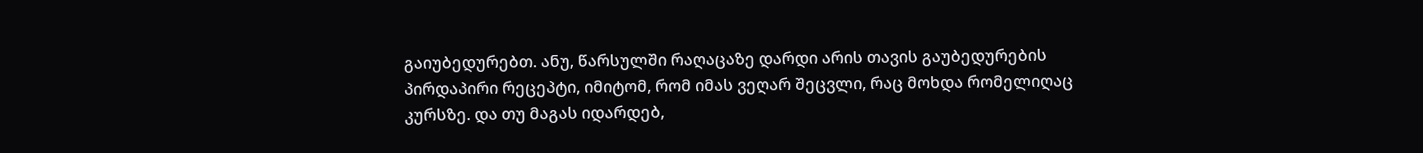გაიუბედურებთ. ანუ, წარსულში რაღაცაზე დარდი არის თავის გაუბედურების პირდაპირი რეცეპტი, იმიტომ, რომ იმას ვეღარ შეცვლი, რაც მოხდა რომელიღაც კურსზე. და თუ მაგას იდარდებ,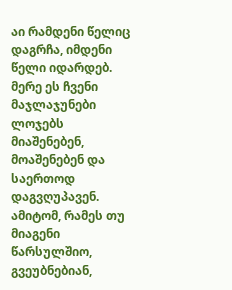აი რამდენი წელიც დაგრჩა, იმდენი წელი იდარდებ.
მერე ეს ჩვენი მაჯლაჯუნები ლოჯებს მიაშენებენ, მოაშენებენ და საერთოდ დაგვღუპავენ.
ამიტომ, რამეს თუ მიაგენი წარსულშიო, გვეუბნებიან,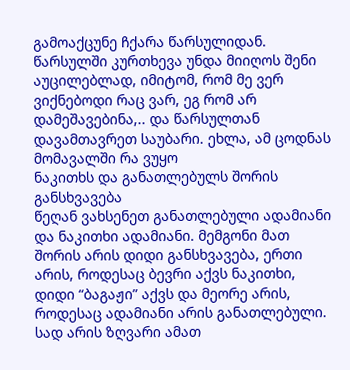გამოაქცუნე ჩქარა წარსულიდან. წარსულში კურთხევა უნდა მიიღოს შენი აუცილებლად, იმიტომ, რომ მე ვერ ვიქნებოდი რაც ვარ, ეგ რომ არ დამეშავებინა,.. და წარსულთან დავამთავრეთ საუბარი. ეხლა, ამ ცოდნას მომავალში რა ვუყო
ნაკითხს და განათლებულს შორის განსხვავება
წეღან ვახსენეთ განათლებული ადამიანი და ნაკითხი ადამიანი. მემგონი მათ შორის არის დიდი განსხვავება, ერთი არის, როდესაც ბევრი აქვს ნაკითხი, დიდი “ბაგაჟი” აქვს და მეორე არის, როდესაც ადამიანი არის განათლებული. სად არის ზღვარი ამათ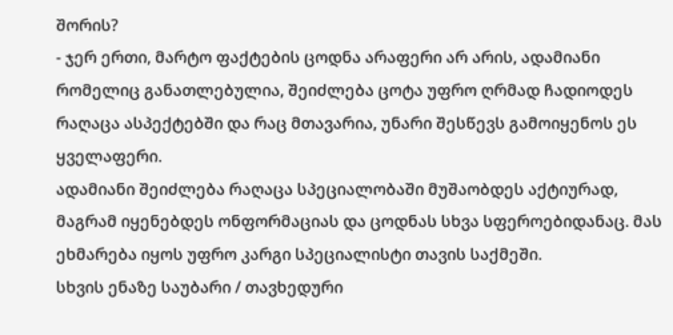შორის?
- ჯერ ერთი, მარტო ფაქტების ცოდნა არაფერი არ არის, ადამიანი რომელიც განათლებულია, შეიძლება ცოტა უფრო ღრმად ჩადიოდეს რაღაცა ასპექტებში და რაც მთავარია, უნარი შესწევს გამოიყენოს ეს ყველაფერი.
ადამიანი შეიძლება რაღაცა სპეციალობაში მუშაობდეს აქტიურად, მაგრამ იყენებდეს ონფორმაციას და ცოდნას სხვა სფეროებიდანაც. მას ეხმარება იყოს უფრო კარგი სპეციალისტი თავის საქმეში.
სხვის ენაზე საუბარი / თავხედური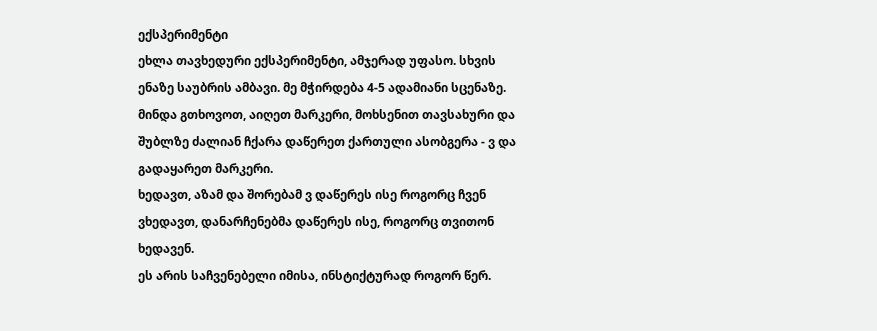ექსპერიმენტი
ეხლა თავხედური ექსპერიმენტი, ამჯერად უფასო. სხვის ენაზე საუბრის ამბავი. მე მჭირდება 4-5 ადამიანი სცენაზე. მინდა გთხოვოთ, აიღეთ მარკერი, მოხსენით თავსახური და შუბლზე ძალიან ჩქარა დაწერეთ ქართული ასობგერა - ვ და გადაყარეთ მარკერი.
ხედავთ, აზამ და შორებამ ვ დაწერეს ისე როგორც ჩვენ ვხედავთ, დანარჩენებმა დაწერეს ისე, როგორც თვითონ ხედავენ.
ეს არის საჩვენებელი იმისა, ინსტიქტურად როგორ წერ.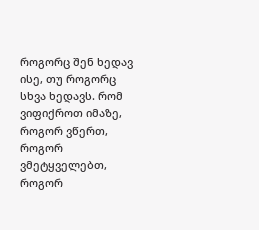როგორც შენ ხედავ ისე, თუ როგორც სხვა ხედავს. რომ ვიფიქროთ იმაზე, როგორ ვწერთ, როგორ ვმეტყველებთ, როგორ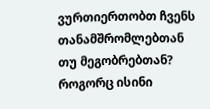ვურთიერთობთ ჩვენს თანამშრომლებთან თუ მეგობრებთან? როგორც ისინი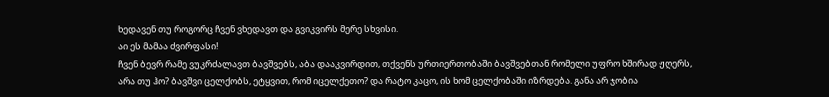ხედავენ თუ როგორც ჩვენ ვხედავთ და გვიკვირს მერე სხვისი.
აი ეს მამაა ძვირფასი!
ჩვენ ბევრ რამე ვუკრძალავთ ბავშვებს, აბა დააკვირდით, თქვენს ურთიერთობაში ბავშვებთან რომელი უფრო ხშირად ჟღერს, არა თუ ჰო? ბავშვი ცელქობს, ეტყვით, რომ იცელქეთო? და რატო კაცო, ის ხომ ცელქობაში იზრდება. განა არ ჯობია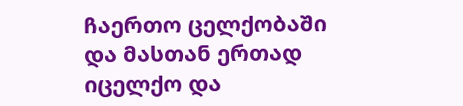ჩაერთო ცელქობაში და მასთან ერთად იცელქო და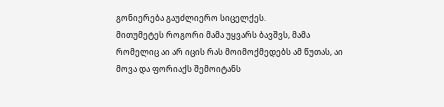გონიერება გაუძლიერო სიცელქეს.
მითუმეტეს როგორი მამა უყვარს ბავშვს, მამა რომელიც აი არ იცის რას მოიმოქმედებს ამ წუთას, აი მოვა და ფორიაქს შემოიტანს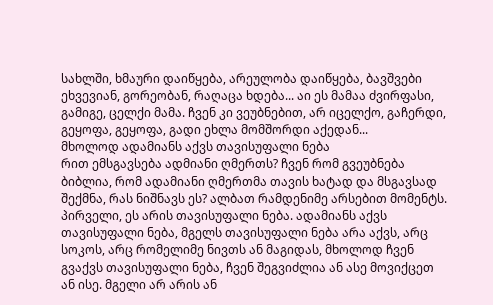სახლში, ხმაური დაიწყება, არეულობა დაიწყება, ბავშვები ეხვევიან, გორეობან, რაღაცა ხდება... აი ეს მამაა ძვირფასი, გამიგე, ცელქი მამა. ჩვენ კი ვეუბნებით, არ იცელქო, გაჩერდი, გეყოფა, გეყოფა, გადი ეხლა მომშორდი აქედან...
მხოლოდ ადამიანს აქვს თავისუფალი ნება
რით ემსგავსება ადმიანი ღმერთს? ჩვენ რომ გვეუბნება ბიბლია, რომ ადამიანი ღმერთმა თავის ხატად და მსგავსად შექმნა, რას ნიშნავს ეს? ალბათ რამდენიმე არსებით მომენტს. პირველი, ეს არის თავისუფალი ნება. ადამიანს აქვს თავისუფალი ნება, მგელს თავისუფალი ნება არა აქვს, არც სოკოს, არც რომელიმე ნივთს ან მაგიდას, მხოლოდ ჩვენ გვაქვს თავისუფალი ნება, ჩვენ შეგვიძლია ან ასე მოვიქცეთ ან ისე. მგელი არ არის ან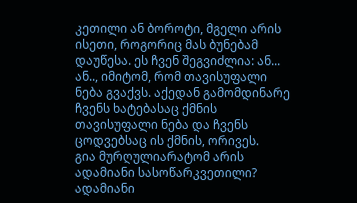კეთილი ან ბოროტი, მგელი არის ისეთი, როგორიც მას ბუნებამ დაუწესა. ეს ჩვენ შეგვიძლია: ან... ან.., იმიტომ, რომ თავისუფალი ნება გვაქვს. აქედან გამომდინარე ჩვენს ხატებასაც ქმნის თავისუფალი ნება და ჩვენს ცოდვებსაც ის ქმნის, ორივეს.
გია მურღულიარატომ არის ადამიანი სასოწარკვეთილი?
ადამიანი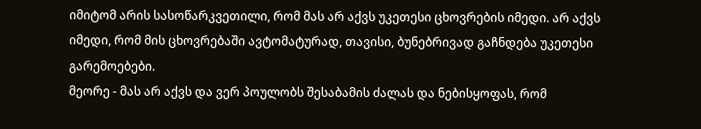იმიტომ არის სასოწარკვეთილი, რომ მას არ აქვს უკეთესი ცხოვრების იმედი. არ აქვს იმედი, რომ მის ცხოვრებაში ავტომატურად, თავისი, ბუნებრივად გაჩნდება უკეთესი გარემოებები.
მეორე - მას არ აქვს და ვერ პოულობს შესაბამის ძალას და ნებისყოფას, რომ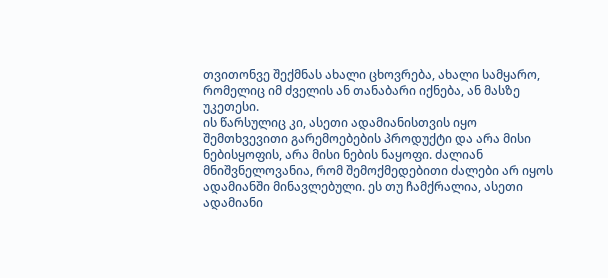თვითონვე შექმნას ახალი ცხოვრება, ახალი სამყარო, რომელიც იმ ძველის ან თანაბარი იქნება, ან მასზე უკეთესი.
ის წარსულიც კი, ასეთი ადამიანისთვის იყო შემთხვევითი გარემოებების პროდუქტი და არა მისი ნებისყოფის, არა მისი ნების ნაყოფი. ძალიან მნიშვნელოვანია, რომ შემოქმედებითი ძალები არ იყოს ადამიანში მინავლებული. ეს თუ ჩამქრალია, ასეთი ადამიანი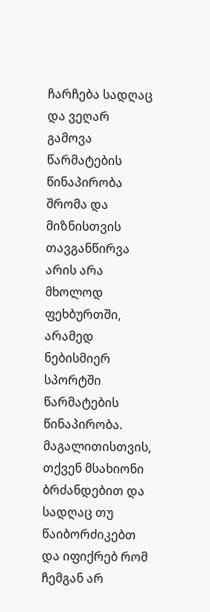ჩარჩება სადღაც და ვეღარ გამოვა
წარმატების წინაპირობა
შრომა და მიზნისთვის თავგანწირვა არის არა მხოლოდ ფეხბურთში, არამედ ნებისმიერ სპორტში წარმატების წინაპირობა.
მაგალითისთვის, თქვენ მსახიონი ბრძანდებით და სადღაც თუ წაიბორძიკებთ და იფიქრებ რომ ჩემგან არ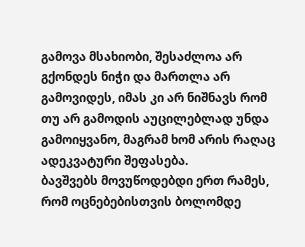გამოვა მსახიობი, შესაძლოა არ გქონდეს ნიჭი და მართლა არ გამოვიდეს, იმას კი არ ნიშნავს რომ თუ არ გამოდის აუცილებლად უნდა გამოიყვანო, მაგრამ ხომ არის რაღაც ადეკვატური შეფასება.
ბავშვებს მოვუწოდებდი ერთ რამეს, რომ ოცნებებისთვის ბოლომდე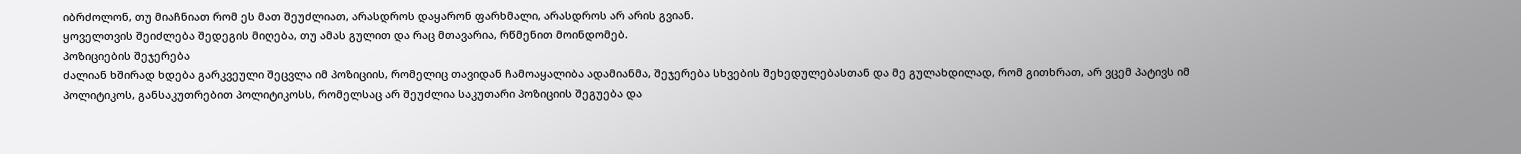იბრძოლონ, თუ მიაჩნიათ რომ ეს მათ შეუძლიათ, არასდროს დაყარონ ფარხმალი, არასდროს არ არის გვიან.
ყოველთვის შეიძლება შედეგის მიღება, თუ ამას გულით და რაც მთავარია, რწმენით მოინდომებ.
პოზიციების შეჯერება
ძალიან ხშირად ხდება გარკვეული შეცვლა იმ პოზიციის, რომელიც თავიდან ჩამოაყალიბა ადამიანმა, შეჯერება სხვების შეხედულებასთან და მე გულახდილად, რომ გითხრათ, არ ვცემ პატივს იმ პოლიტიკოს, განსაკუთრებით პოლიტიკოსს, რომელსაც არ შეუძლია საკუთარი პოზიციის შეგუება და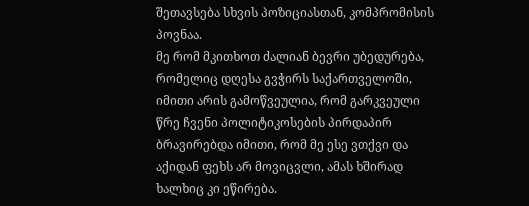შეთავსება სხვის პოზიციასთან, კომპრომისის პოვნაა.
მე რომ მკითხოთ ძალიან ბევრი უბედურება, რომელიც დღესა გვჭირს საქართველოში, იმითი არის გამოწვეულია, რომ გარკვეული წრე ჩვენი პოლიტიკოსების პირდაპირ ბრავირებდა იმითი, რომ მე ესე ვთქვი და აქიდან ფეხს არ მოვიცვლი, ამას ხშირად ხალხიც კი ეწირება.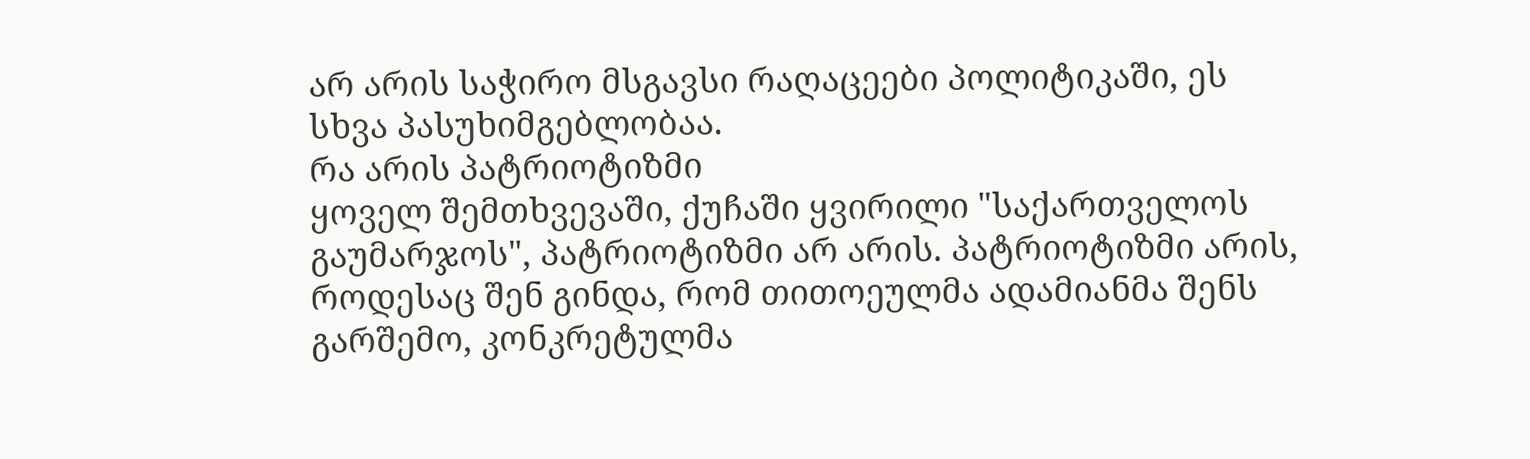არ არის საჭირო მსგავსი რაღაცეები პოლიტიკაში, ეს სხვა პასუხიმგებლობაა.
რა არის პატრიოტიზმი
ყოველ შემთხვევაში, ქუჩაში ყვირილი "საქართველოს გაუმარჯოს", პატრიოტიზმი არ არის. პატრიოტიზმი არის, როდესაც შენ გინდა, რომ თითოეულმა ადამიანმა შენს გარშემო, კონკრეტულმა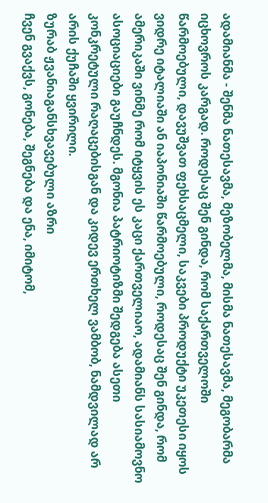ადამიანმა - შენმა ნათესავმა, მეზობელმა, მისმა ნათესავმა, მეგობარმა იცხოვროს კარგად. როდესაც შენ გინდა, რომ საქართველოში წარმოებული, დავუშვათ ფეხსაცმელი, საკვები პროდუქტი უკეთესი იყოს ვიდრე იტალიაში ან იაპონიაში წარმოებული, როდესაც შენ გინდა, რომ ამერიკაში ვინმე რომ იტყვის ეს კაცი ქართველიაო, ადამიანს სასიამოვნო ასოციაციები გაუჩნდეს. მგონია პატრიოტიზმი შედგება ასეთი კონკრეტული რაღაცებისგან და კიდევ ერთხელ ვამბობ, ნამდვილად არ არის ქუჩაში ყვირილი.
ზურაბ ჟვანიაგანსხვავებული აზრი
ჩვენ გვაქვს, გონება, შეგნება და ენა, იმიტომ,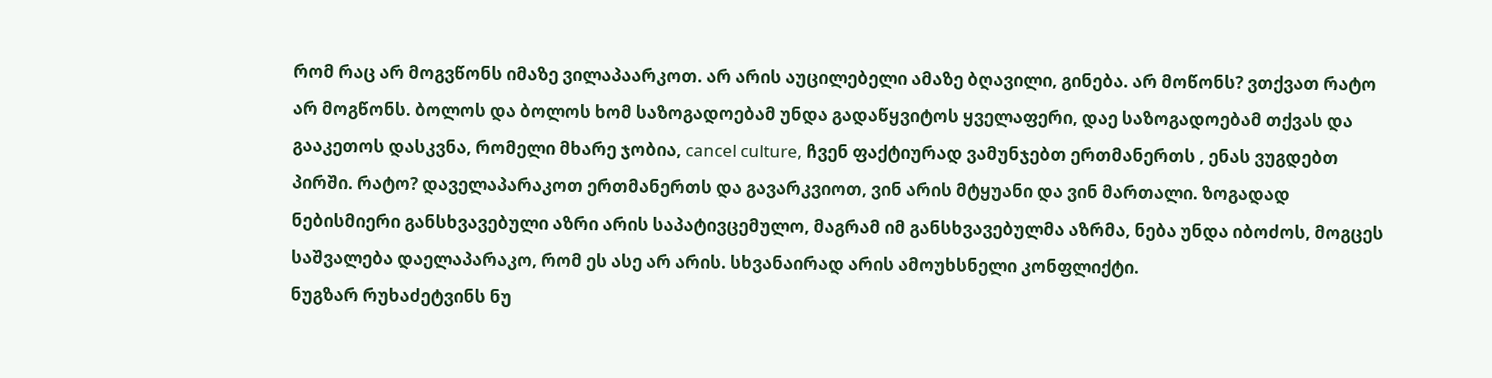რომ რაც არ მოგვწონს იმაზე ვილაპაარკოთ. არ არის აუცილებელი ამაზე ბღავილი, გინება. არ მოწონს? ვთქვათ რატო არ მოგწონს. ბოლოს და ბოლოს ხომ საზოგადოებამ უნდა გადაწყვიტოს ყველაფერი, დაე საზოგადოებამ თქვას და გააკეთოს დასკვნა, რომელი მხარე ჯობია, cancel culture, ჩვენ ფაქტიურად ვამუნჯებთ ერთმანერთს , ენას ვუგდებთ პირში. რატო? დაველაპარაკოთ ერთმანერთს და გავარკვიოთ, ვინ არის მტყუანი და ვინ მართალი. ზოგადად ნებისმიერი განსხვავებული აზრი არის საპატივცემულო, მაგრამ იმ განსხვავებულმა აზრმა, ნება უნდა იბოძოს, მოგცეს საშვალება დაელაპარაკო, რომ ეს ასე არ არის. სხვანაირად არის ამოუხსნელი კონფლიქტი.
ნუგზარ რუხაძეტვინს ნუ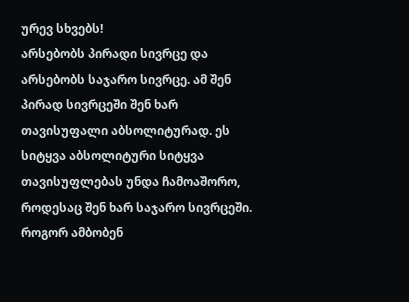ურევ სხვებს!
არსებობს პირადი სივრცე და არსებობს საჯარო სივრცე. ამ შენ პირად სივრცეში შენ ხარ თავისუფალი აბსოლიტურად. ეს სიტყვა აბსოლიტური სიტყვა თავისუფლებას უნდა ჩამოაშორო, როდესაც შენ ხარ საჯარო სივრცეში. როგორ ამბობენ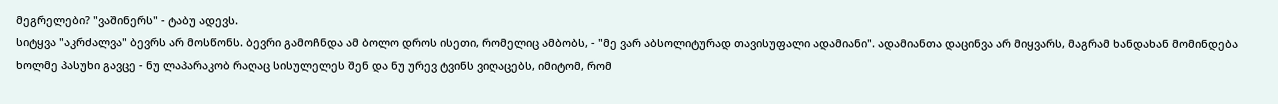მეგრელები? "ვაშინერს" - ტაბუ ადევს.
სიტყვა "აკრძალვა" ბევრს არ მოსწონს. ბევრი გამოჩნდა ამ ბოლო დროს ისეთი, რომელიც ამბობს, - "მე ვარ აბსოლიტურად თავისუფალი ადამიანი". ადამიანთა დაცინვა არ მიყვარს, მაგრამ ხანდახან მომინდება ხოლმე პასუხი გავცე - ნუ ლაპარაკობ რაღაც სისულელეს შენ და ნუ ურევ ტვინს ვიღაცებს, იმიტომ, რომ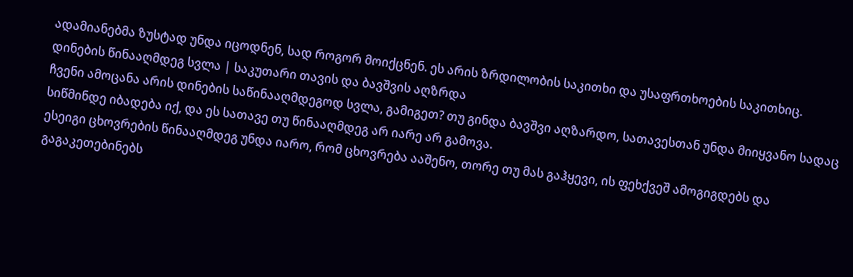ადამიანებმა ზუსტად უნდა იცოდნენ, სად როგორ მოიქცნენ. ეს არის ზრდილობის საკითხი და უსაფრთხოების საკითხიც.
დინების წინააღმდეგ სვლა | საკუთარი თავის და ბავშვის აღზრდა
ჩვენი ამოცანა არის დინების საწინააღმდეგოდ სვლა, გამიგეთ? თუ გინდა ბავშვი აღზარდო, სათავესთან უნდა მიიყვანო სადაც სიწმინდე იბადება იქ, და ეს სათავე თუ წინააღმდეგ არ იარე არ გამოვა.
ესეიგი ცხოვრების წინააღმდეგ უნდა იარო, რომ ცხოვრება ააშენო, თორე თუ მას გაჰყევი, ის ფეხქვეშ ამოგიგდებს და გაგაკეთებინებს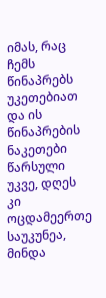იმას, რაც ჩემს წინაპრებს უკეთებიათ და ის წინაპრების ნაკეთები წარსული უკვე, დღეს კი ოცდამეერთე საუკუნეა, მინდა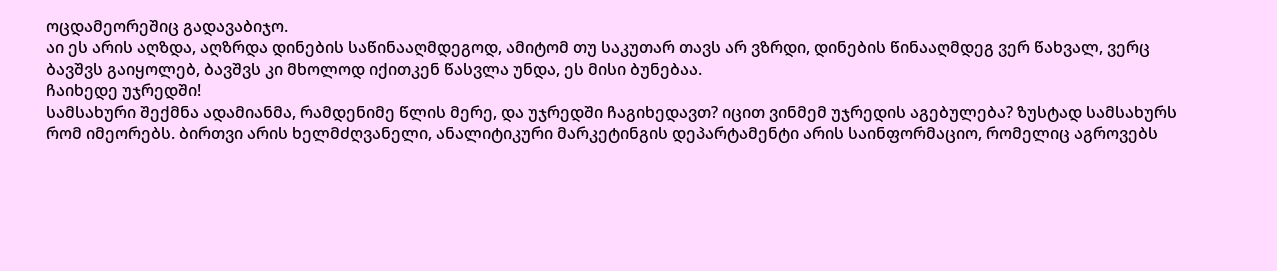ოცდამეორეშიც გადავაბიჯო.
აი ეს არის აღზდა, აღზრდა დინების საწინააღმდეგოდ, ამიტომ თუ საკუთარ თავს არ ვზრდი, დინების წინააღმდეგ ვერ წახვალ, ვერც ბავშვს გაიყოლებ, ბავშვს კი მხოლოდ იქითკენ წასვლა უნდა, ეს მისი ბუნებაა.
ჩაიხედე უჯრედში!
სამსახური შექმნა ადამიანმა, რამდენიმე წლის მერე, და უჯრედში ჩაგიხედავთ? იცით ვინმემ უჯრედის აგებულება? ზუსტად სამსახურს რომ იმეორებს. ბირთვი არის ხელმძღვანელი, ანალიტიკური მარკეტინგის დეპარტამენტი არის საინფორმაციო, რომელიც აგროვებს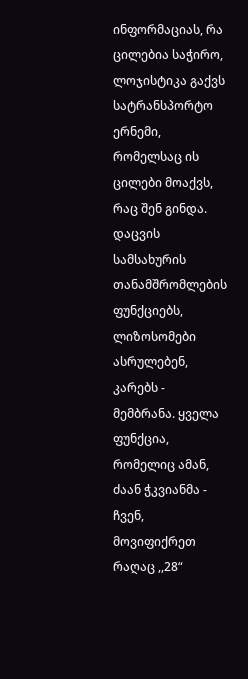ინფორმაციას, რა ცილებია საჭირო, ლოჯისტიკა გაქვს სატრანსპორტო ერნემი, რომელსაც ის ცილები მოაქვს, რაც შენ გინდა. დაცვის სამსახურის თანამშრომლების ფუნქციებს, ლიზოსომები ასრულებენ, კარებს - მემბრანა. ყველა ფუნქცია, რომელიც ამან, ძაან ჭკვიანმა - ჩვენ, მოვიფიქრეთ რაღაც ,,28“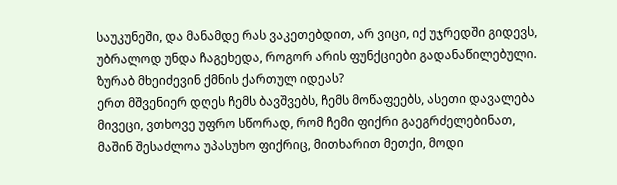საუკუნეში, და მანამდე რას ვაკეთებდით, არ ვიცი, იქ უჯრედში გიდევს, უბრალოდ უნდა ჩაგეხედა, როგორ არის ფუნქციები გადანაწილებული.
ზურაბ მხეიძევინ ქმნის ქართულ იდეას?
ერთ მშვენიერ დღეს ჩემს ბავშვებს, ჩემს მოწაფეებს, ასეთი დავალება მივეცი, ვთხოვე უფრო სწორად, რომ ჩემი ფიქრი გაეგრძელებინათ, მაშინ შესაძლოა უპასუხო ფიქრიც, მითხარით მეთქი, მოდი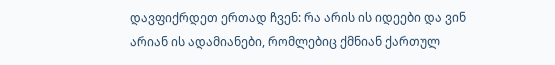დავფიქრდეთ ერთად ჩვენ: რა არის ის იდეები და ვინ არიან ის ადამიანები, რომლებიც ქმნიან ქართულ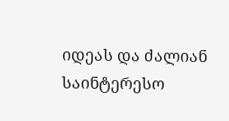იდეას და ძალიან საინტერესო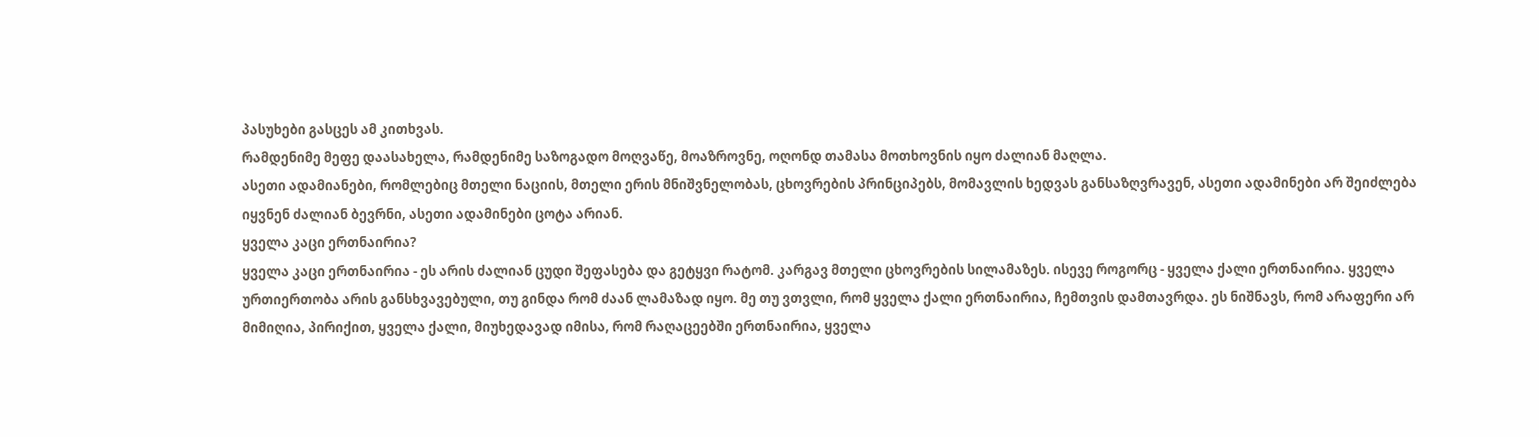პასუხები გასცეს ამ კითხვას.
რამდენიმე მეფე დაასახელა, რამდენიმე საზოგადო მოღვაწე, მოაზროვნე, ოღონდ თამასა მოთხოვნის იყო ძალიან მაღლა.
ასეთი ადამიანები, რომლებიც მთელი ნაციის, მთელი ერის მნიშვნელობას, ცხოვრების პრინციპებს, მომავლის ხედვას განსაზღვრავენ, ასეთი ადამინები არ შეიძლება იყვნენ ძალიან ბევრნი, ასეთი ადამინები ცოტა არიან.
ყველა კაცი ერთნაირია?
ყველა კაცი ერთნაირია - ეს არის ძალიან ცუდი შეფასება და გეტყვი რატომ. კარგავ მთელი ცხოვრების სილამაზეს. ისევე როგორც - ყველა ქალი ერთნაირია. ყველა ურთიერთობა არის განსხვავებული, თუ გინდა რომ ძაან ლამაზად იყო. მე თუ ვთვლი, რომ ყველა ქალი ერთნაირია, ჩემთვის დამთავრდა. ეს ნიშნავს, რომ არაფერი არ მიმიღია, პირიქით, ყველა ქალი, მიუხედავად იმისა, რომ რაღაცეებში ერთნაირია, ყველა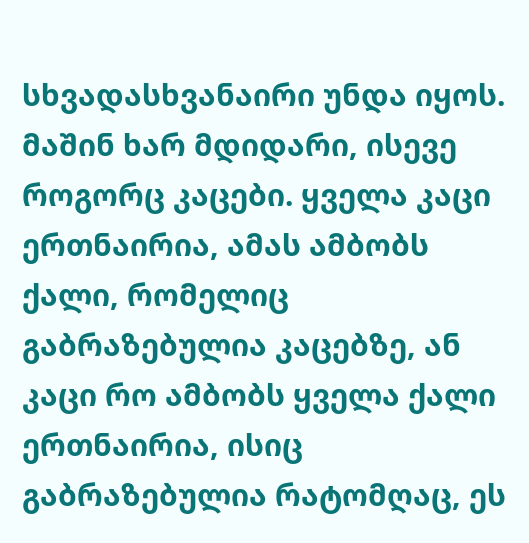სხვადასხვანაირი უნდა იყოს. მაშინ ხარ მდიდარი, ისევე როგორც კაცები. ყველა კაცი ერთნაირია, ამას ამბობს ქალი, რომელიც გაბრაზებულია კაცებზე, ან კაცი რო ამბობს ყველა ქალი ერთნაირია, ისიც გაბრაზებულია რატომღაც, ეს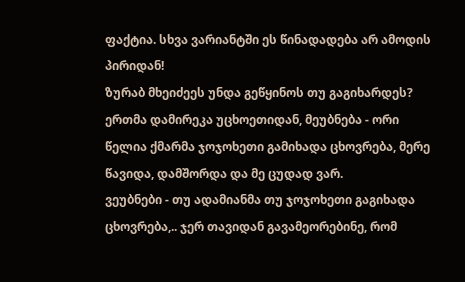ფაქტია. სხვა ვარიანტში ეს წინადადება არ ამოდის პირიდან!
ზურაბ მხეიძეეს უნდა გეწყინოს თუ გაგიხარდეს?
ერთმა დამირეკა უცხოეთიდან, მეუბნება - ორი წელია ქმარმა ჯოჯოხეთი გამიხადა ცხოვრება, მერე წავიდა, დამშორდა და მე ცუდად ვარ.
ვეუბნები - თუ ადამიანმა თუ ჯოჯოხეთი გაგიხადა ცხოვრება,.. ჯერ თავიდან გავამეორებინე, რომ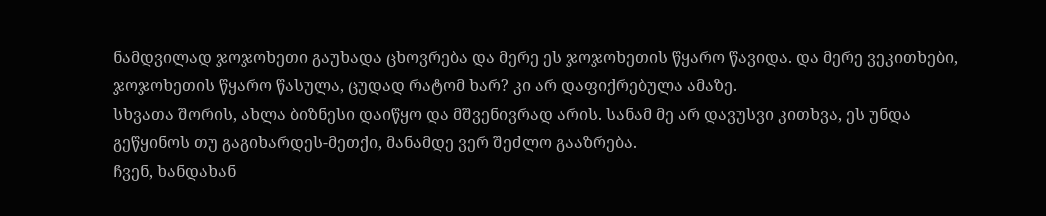ნამდვილად ჯოჯოხეთი გაუხადა ცხოვრება და მერე ეს ჯოჯოხეთის წყარო წავიდა. და მერე ვეკითხები, ჯოჯოხეთის წყარო წასულა, ცუდად რატომ ხარ? კი არ დაფიქრებულა ამაზე.
სხვათა შორის, ახლა ბიზნესი დაიწყო და მშვენივრად არის. სანამ მე არ დავუსვი კითხვა, ეს უნდა გეწყინოს თუ გაგიხარდეს-მეთქი, მანამდე ვერ შეძლო გააზრება.
ჩვენ, ხანდახან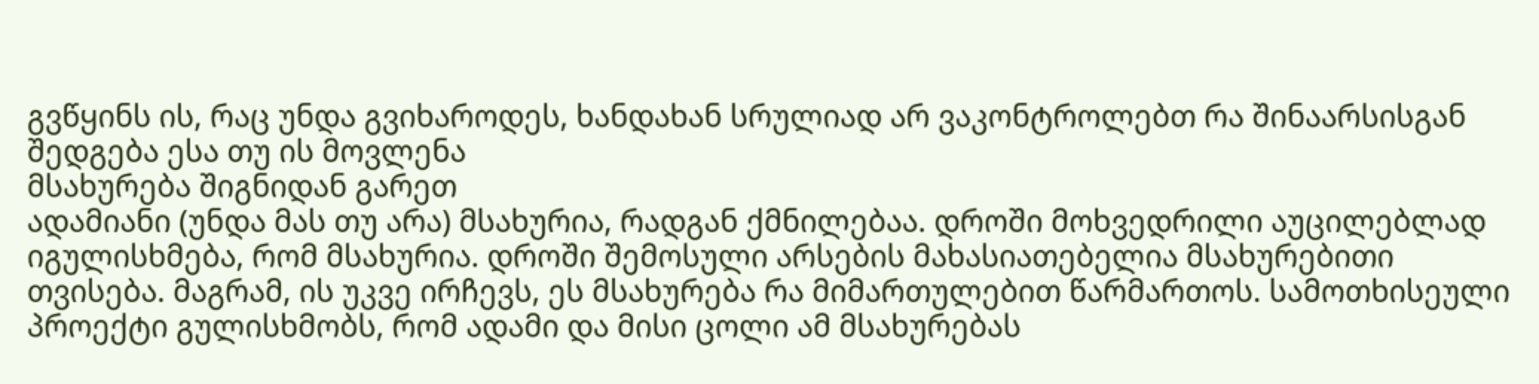გვწყინს ის, რაც უნდა გვიხაროდეს, ხანდახან სრულიად არ ვაკონტროლებთ რა შინაარსისგან შედგება ესა თუ ის მოვლენა
მსახურება შიგნიდან გარეთ
ადამიანი (უნდა მას თუ არა) მსახურია, რადგან ქმნილებაა. დროში მოხვედრილი აუცილებლად იგულისხმება, რომ მსახურია. დროში შემოსული არსების მახასიათებელია მსახურებითი თვისება. მაგრამ, ის უკვე ირჩევს, ეს მსახურება რა მიმართულებით წარმართოს. სამოთხისეული პროექტი გულისხმობს, რომ ადამი და მისი ცოლი ამ მსახურებას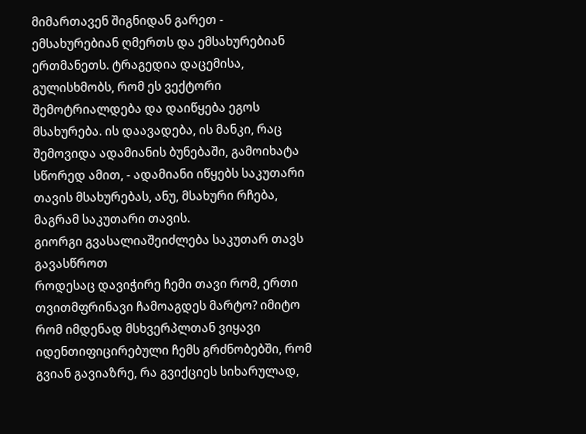მიმართავენ შიგნიდან გარეთ - ემსახურებიან ღმერთს და ემსახურებიან ერთმანეთს. ტრაგედია დაცემისა, გულისხმობს, რომ ეს ვექტორი შემოტრიალდება და დაიწყება ეგოს მსახურება. ის დაავადება, ის მანკი, რაც შემოვიდა ადამიანის ბუნებაში, გამოიხატა სწორედ ამით, - ადამიანი იწყებს საკუთარი თავის მსახურებას, ანუ, მსახური რჩება, მაგრამ საკუთარი თავის.
გიორგი გვასალიაშეიძლება საკუთარ თავს გავასწროთ
როდესაც დავიჭირე ჩემი თავი რომ, ერთი თვითმფრინავი ჩამოაგდეს მარტო? იმიტო რომ იმდენად მსხვერპლთან ვიყავი იდენთიფიცირებული ჩემს გრძნობებში, რომ გვიან გავიაზრე, რა გვიქციეს სიხარულად,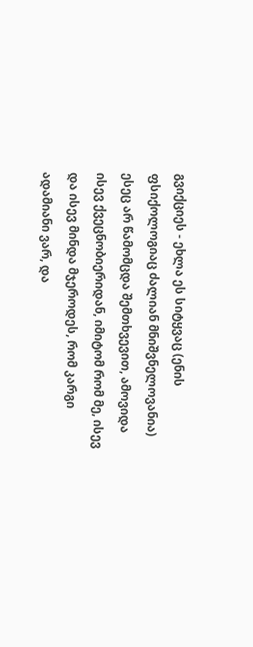გვიქციეს - ეხლა ეს სიტყვაც (ენის ფსიქოლოგიაც ძალიან მნიშვნელოვანია) ესეც არ წამომცდა შემთხვევით, ამოვიდა ისევ ქვეცნობიერიდან, იმიტომ რომ მე, ისევ და ისევ მინდა მჯეროდეს, რომ კარგი ადამიანი ვარ, და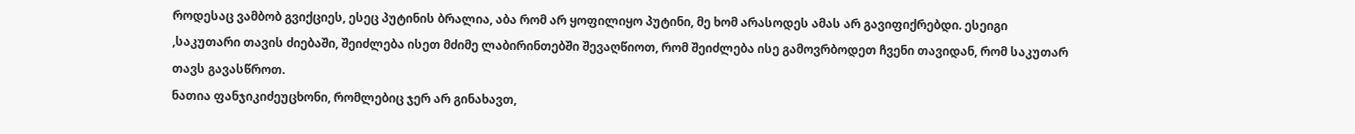როდესაც ვამბობ გვიქციეს, ესეც პუტინის ბრალია, აბა რომ არ ყოფილიყო პუტინი, მე ხომ არასოდეს ამას არ გავიფიქრებდი. ესეიგი ,საკუთარი თავის ძიებაში, შეიძლება ისეთ მძიმე ლაბირინთებში შევაღწიოთ, რომ შეიძლება ისე გამოვრბოდეთ ჩვენი თავიდან, რომ საკუთარ თავს გავასწროთ.
ნათია ფანჯიკიძეუცხონი, რომლებიც ჯერ არ გინახავთ,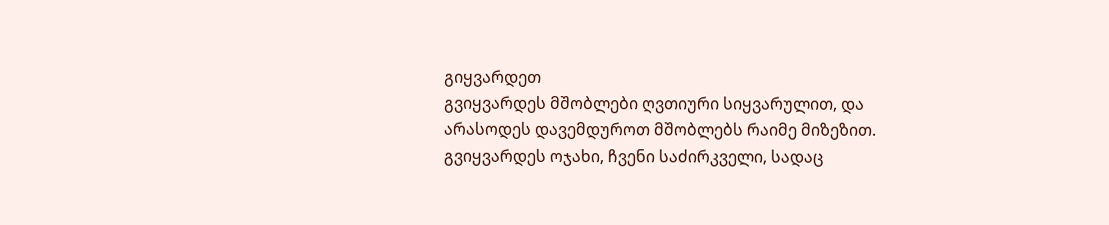გიყვარდეთ
გვიყვარდეს მშობლები ღვთიური სიყვარულით, და არასოდეს დავემდუროთ მშობლებს რაიმე მიზეზით.
გვიყვარდეს ოჯახი, ჩვენი საძირკველი, სადაც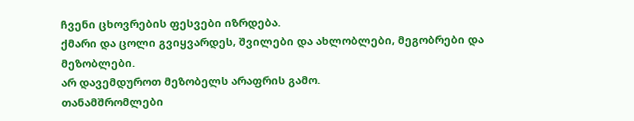ჩვენი ცხოვრების ფესვები იზრდება.
ქმარი და ცოლი გვიყვარდეს, შვილები და ახლობლები, მეგობრები და მეზობლები.
არ დავემდუროთ მეზობელს არაფრის გამო.
თანამშრომლები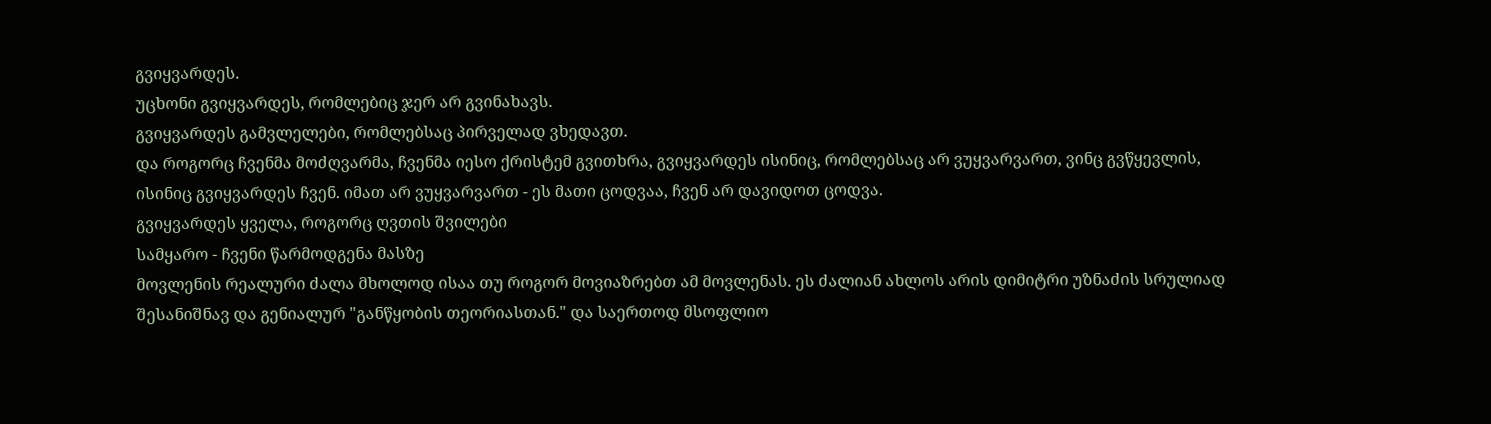გვიყვარდეს.
უცხონი გვიყვარდეს, რომლებიც ჯერ არ გვინახავს.
გვიყვარდეს გამვლელები, რომლებსაც პირველად ვხედავთ.
და როგორც ჩვენმა მოძღვარმა, ჩვენმა იესო ქრისტემ გვითხრა, გვიყვარდეს ისინიც, რომლებსაც არ ვუყვარვართ, ვინც გვწყევლის, ისინიც გვიყვარდეს ჩვენ. იმათ არ ვუყვარვართ - ეს მათი ცოდვაა, ჩვენ არ დავიდოთ ცოდვა.
გვიყვარდეს ყველა, როგორც ღვთის შვილები
სამყარო - ჩვენი წარმოდგენა მასზე
მოვლენის რეალური ძალა მხოლოდ ისაა თუ როგორ მოვიაზრებთ ამ მოვლენას. ეს ძალიან ახლოს არის დიმიტრი უზნაძის სრულიად შესანიშნავ და გენიალურ "განწყობის თეორიასთან." და საერთოდ მსოფლიო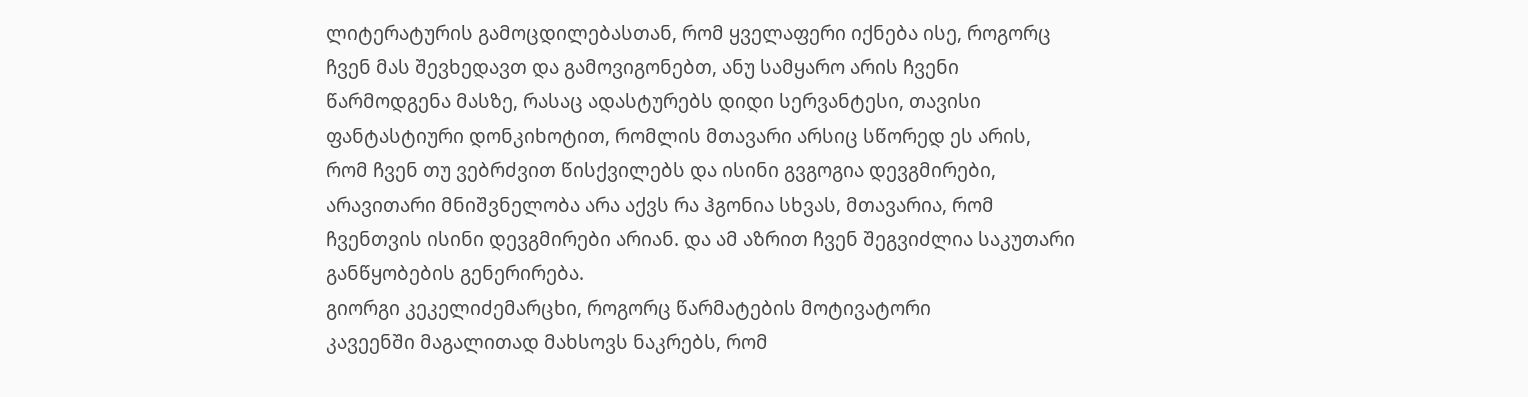ლიტერატურის გამოცდილებასთან, რომ ყველაფერი იქნება ისე, როგორც ჩვენ მას შევხედავთ და გამოვიგონებთ, ანუ სამყარო არის ჩვენი წარმოდგენა მასზე, რასაც ადასტურებს დიდი სერვანტესი, თავისი ფანტასტიური დონკიხოტით, რომლის მთავარი არსიც სწორედ ეს არის, რომ ჩვენ თუ ვებრძვით წისქვილებს და ისინი გვგოგია დევგმირები, არავითარი მნიშვნელობა არა აქვს რა ჰგონია სხვას, მთავარია, რომ ჩვენთვის ისინი დევგმირები არიან. და ამ აზრით ჩვენ შეგვიძლია საკუთარი განწყობების გენერირება.
გიორგი კეკელიძემარცხი, როგორც წარმატების მოტივატორი
კავეენში მაგალითად მახსოვს ნაკრებს, რომ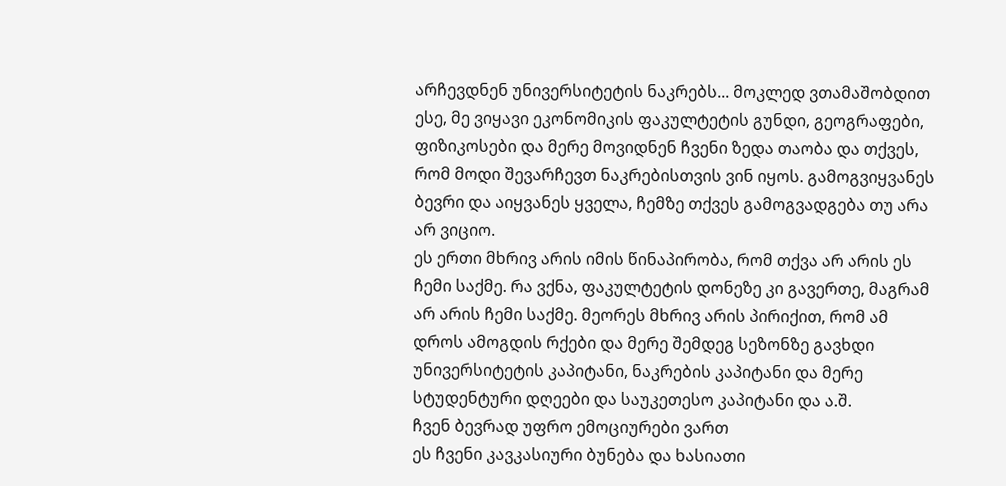არჩევდნენ უნივერსიტეტის ნაკრებს... მოკლედ ვთამაშობდით ესე, მე ვიყავი ეკონომიკის ფაკულტეტის გუნდი, გეოგრაფები, ფიზიკოსები და მერე მოვიდნენ ჩვენი ზედა თაობა და თქვეს, რომ მოდი შევარჩევთ ნაკრებისთვის ვინ იყოს. გამოგვიყვანეს ბევრი და აიყვანეს ყველა, ჩემზე თქვეს გამოგვადგება თუ არა არ ვიციო.
ეს ერთი მხრივ არის იმის წინაპირობა, რომ თქვა არ არის ეს ჩემი საქმე. რა ვქნა, ფაკულტეტის დონეზე კი გავერთე, მაგრამ არ არის ჩემი საქმე. მეორეს მხრივ არის პირიქით, რომ ამ დროს ამოგდის რქები და მერე შემდეგ სეზონზე გავხდი უნივერსიტეტის კაპიტანი, ნაკრების კაპიტანი და მერე სტუდენტური დღეები და საუკეთესო კაპიტანი და ა.შ.
ჩვენ ბევრად უფრო ემოციურები ვართ
ეს ჩვენი კავკასიური ბუნება და ხასიათი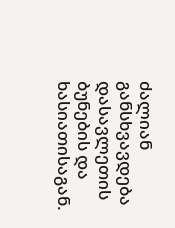ძალიან განსხვავდება დასავლეთის ბუნების და ხასიათისაგან.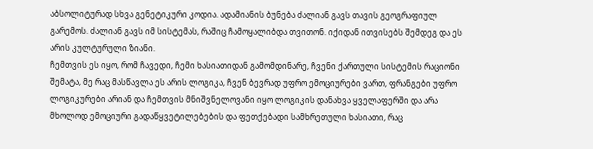აბსოლიტურად სხვა გენეტიკური კოდია. ადამიანის ბუნება ძალიან გავს თავის გეოგრაფიულ გარემოს. ძალიან გავს იმ სისტემას, რაშიც ჩამოყალიბდა თვითონ. იქიდან ითვისებს შემდეგ და ეს არის კულტურული ზიანი.
ჩემთვის ეს იყო, რომ ჩავედი, ჩემი ხასიათიდან გამომდინარე, ჩვენი ქართული სისტემის რაციონი შემატა, მე რაც მასწავლა ეს არის ლოგიკა, ჩვენ ბევრად უფრო ემოციურები ვართ, ფრანგები უფრო ლოგიკურები არიან და ჩემთვის მნიშვნელოვანი იყო ლოგიკის დანახვა ყველაფერში და არა მხოლოდ ემოციური გადაწყვეტილებების და ფეთქებადი სამხრეთული ხასიათი, რაც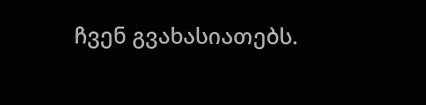ჩვენ გვახასიათებს.